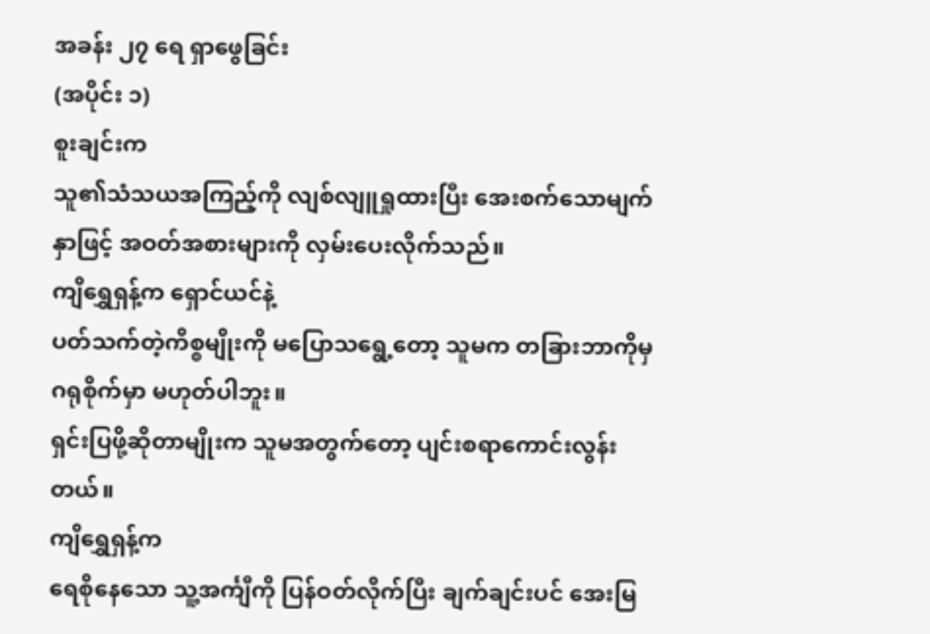အခန်း ၂၇ ရေ ရှာဖွေခြင်း
(အပိုင်း ၁)
စူးချင်းက
သူ၏သံသယအကြည့်ကို လျစ်လျူရှုထားပြီး အေးစက်သောမျက်နှာဖြင့် အဝတ်အစားများကို လှမ်းပေးလိုက်သည်။
ကျိရွှေရှန့်က ရှောင်ယင်နဲ့
ပတ်သက်တဲ့ကိစ္စမျိုးကို မပြောသရွေ့တော့ သူမက တခြားဘာကိုမှ ဂရုစိုက်မှာ မဟုတ်ပါဘူး။
ရှင်းပြဖို့ဆိုတာမျိုးက သူမအတွက်တော့ ပျင်းစရာကောင်းလွန်းတယ်။
ကျိရွှေရှန့်က
ရေစိုနေသော သူ့အင်္ကျီကို ပြန်ဝတ်လိုက်ပြီး ချက်ချင်းပင် အေးမြ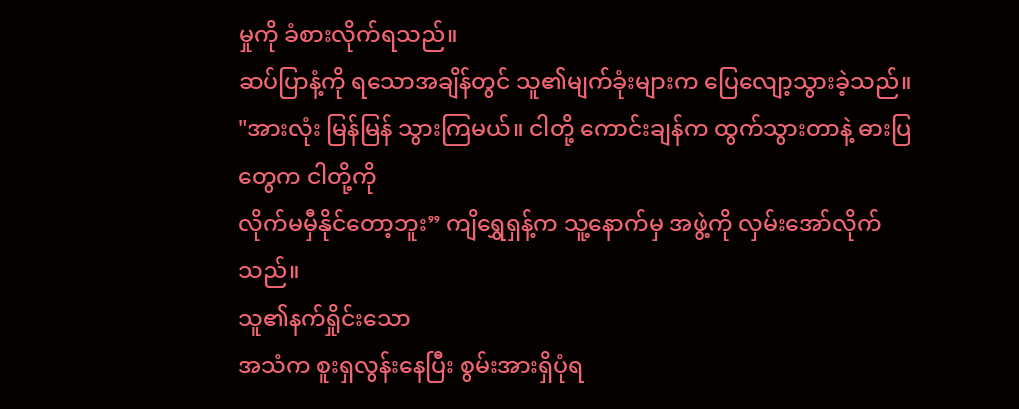မှုကို ခံစားလိုက်ရသည်။
ဆပ်ပြာနံ့ကို ရသောအချိန်တွင် သူ၏မျက်ခုံးများက ပြေလျော့သွားခဲ့သည်။
"အားလုံး မြန်မြန် သွားကြမယ်။ ငါတို့ ကောင်းချန်က ထွက်သွားတာနဲ့ ဓားပြတွေက ငါတို့ကို
လိုက်မမှီနိုင်တော့ဘူး” ကျိရွှေရှန့်က သူ့နောက်မှ အဖွဲ့ကို လှမ်းအော်လိုက်သည်။
သူ၏နက်ရှိုင်းသော
အသံက စူးရှလွန်းနေပြီး စွမ်းအားရှိပုံရ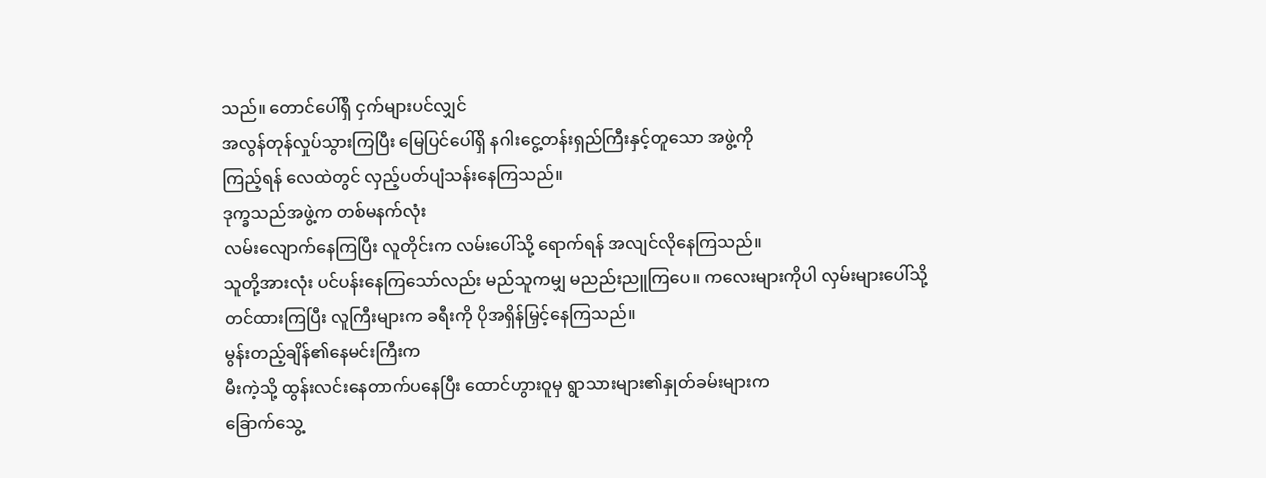သည်။ တောင်ပေါ်ရှိ ငှက်များပင်လျှင်
အလွန်တုန်လှုပ်သွားကြပြီး မြေပြင်ပေါ်ရှိ နဂါးငွေ့တန်းရှည်ကြီးနှင့်တူသော အဖွဲ့ကို
ကြည့်ရန် လေထဲတွင် လှည့်ပတ်ပျံသန်းနေကြသည်။
ဒုက္ခသည်အဖွဲ့က တစ်မနက်လုံး
လမ်းလျောက်နေကြပြီး လူတိုင်းက လမ်းပေါ်သို့ ရောက်ရန် အလျင်လိုနေကြသည်။
သူတို့အားလုံး ပင်ပန်းနေကြသော်လည်း မည်သူကမျှ မညည်းညူကြပေ။ ကလေးများကိုပါ လှမ်းများပေါ်သို့
တင်ထားကြပြီး လူကြီးများက ခရီးကို ပိုအရှိန်မြှင့်နေကြသည်။
မွန်းတည့်ချိန်၏နေမင်းကြီးက
မီးကဲ့သို့ ထွန်းလင်းနေတာက်ပနေပြီး ထောင်ဟွားဝူမှ ရွာသားများ၏နှုတ်ခမ်းများက
ခြောက်သွေ့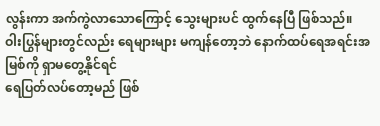လွန်းကာ အက်ကွဲလာသောကြောင့် သွေးများပင် ထွက်နေပြီ ဖြစ်သည်။
ဝါးပြွန်များတွင်လည်း ရေများများ မကျန်တော့ဘဲ နောက်ထပ်ရေအရင်းအမြစ်ကို ရှာမတွေ့နိုင်ရင်
ရေပြတ်လပ်တော့မည် ဖြစ်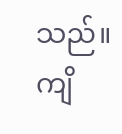သည်။
ကျိ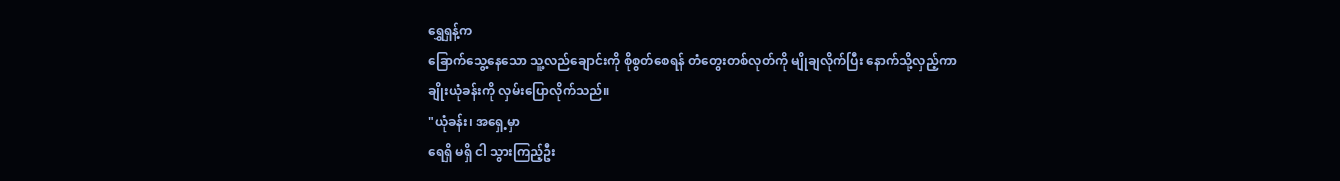ရွှေရှန့်က
ခြောက်သွေ့နေသော သူ့လည်ချောင်းကို စိုစွတ်စေရန် တံတွေးတစ်လုတ်ကို မျိုချလိုက်ပြီး နောက်သို့လှည့်ကာ
ချိုးယုံခန်းကို လှမ်းပြောလိုက်သည်။
"ယုံခန်း၊ အရှေ့မှာ
ရေရှိ မရှိ ငါ သွားကြည့်ဦး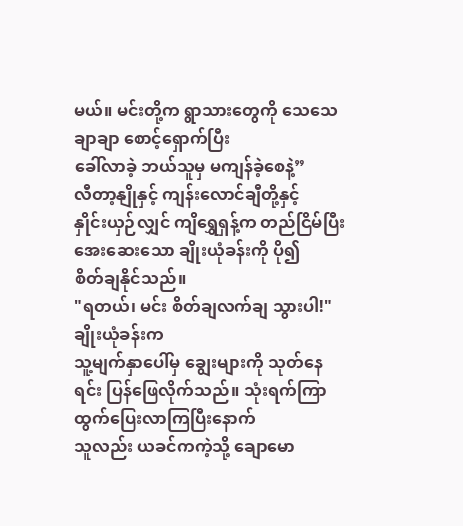မယ်။ မင်းတို့က ရွာသားတွေကို သေသေချာချာ စောင့်ရှောက်ပြီး
ခေါ်လာခဲ့ ဘယ်သူမှ မကျန်ခဲ့စေနဲ့”
လီတာ့နျိုနှင့် ကျန်းလောင်ချီတို့နှင့်
နှိုင်းယှဉ်လျှင် ကျိရွှေရှန့်က တည်ငြိမ်ပြီး အေးဆေးသော ချိုးယုံခန်းကို ပို၍
စိတ်ချနိုင်သည်။
"ရတယ်၊ မင်း စိတ်ချလက်ချ သွားပါ!"
ချိုးယုံခန်းက
သူ့မျက်နှာပေါ်မှ ချွေးများကို သုတ်နေရင်း ပြန်ဖြေလိုက်သည်။ သုံးရက်ကြာ ထွက်ပြေးလာကြပြီးနောက်
သူလည်း ယခင်ကကဲ့သို့ ချောမော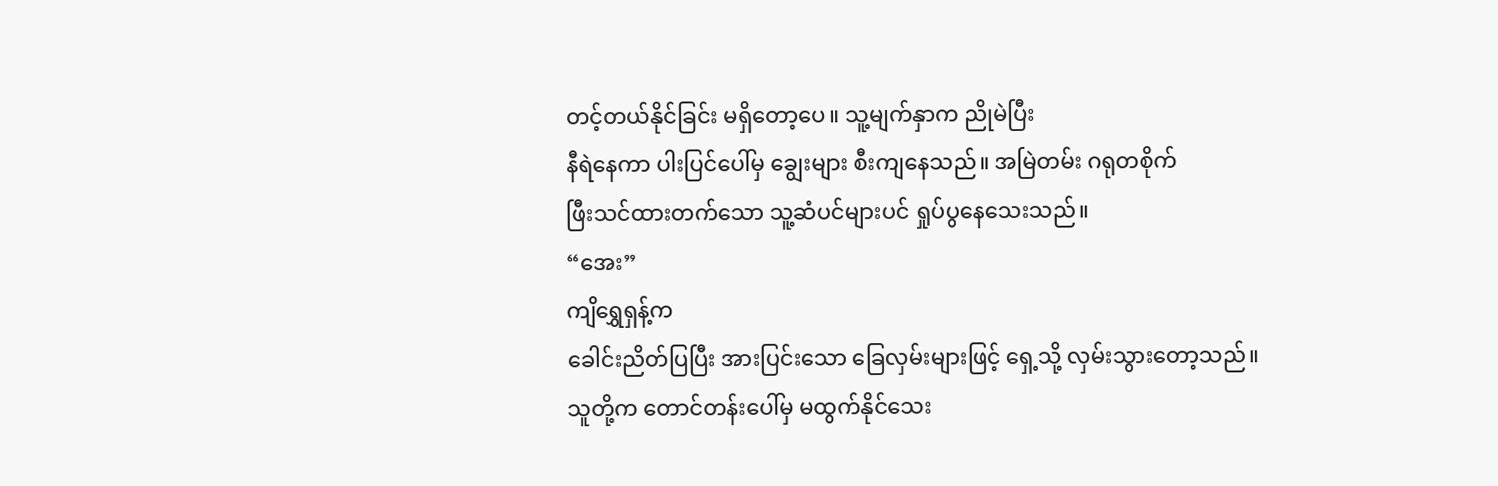တင့်တယ်နိုင်ခြင်း မရှိတော့ပေ။ သူ့မျက်နှာက ညိုမဲပြီး
နီရဲနေကာ ပါးပြင်ပေါ်မှ ချွေးများ စီးကျနေသည်။ အမြဲတမ်း ဂရုတစိုက်
ဖြီးသင်ထားတက်သော သူ့ဆံပင်များပင် ရှုပ်ပွနေသေးသည်။
“အေး”
ကျိရွှေရှန့်က
ခေါင်းညိတ်ပြပြီး အားပြင်းသော ခြေလှမ်းများဖြင့် ရှေ့သို့ လှမ်းသွားတော့သည်။
သူတို့က တောင်တန်းပေါ်မှ မထွက်နိုင်သေး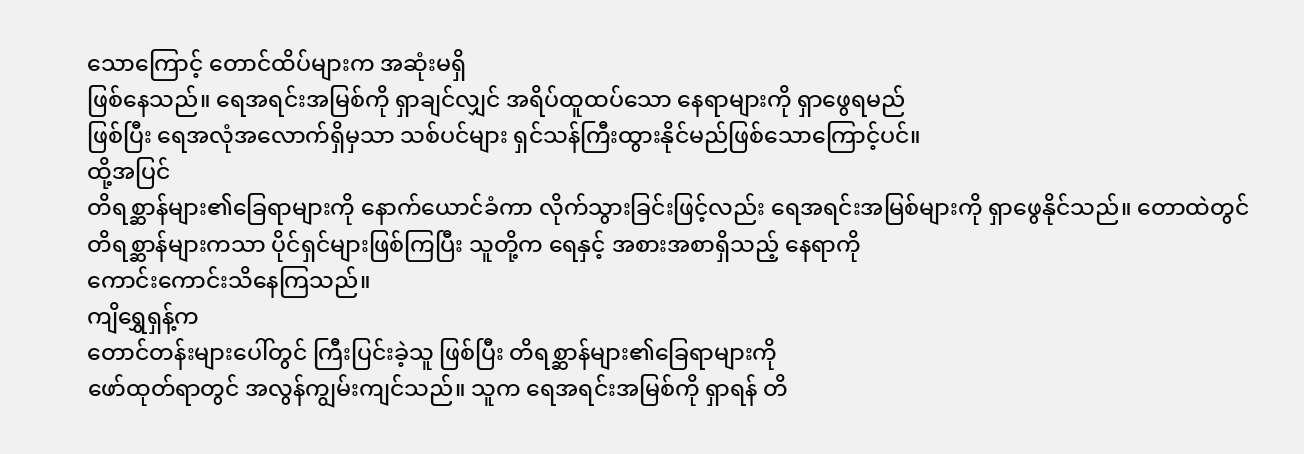သောကြောင့် တောင်ထိပ်များက အဆုံးမရှိ
ဖြစ်နေသည်။ ရေအရင်းအမြစ်ကို ရှာချင်လျှင် အရိပ်ထူထပ်သော နေရာများကို ရှာဖွေရမည်
ဖြစ်ပြီး ရေအလုံအလောက်ရှိမှသာ သစ်ပင်များ ရှင်သန်ကြီးထွားနိုင်မည်ဖြစ်သောကြောင့်ပင်။
ထို့အပြင်
တိရစ္ဆာန်များ၏ခြေရာများကို နောက်ယောင်ခံကာ လိုက်သွားခြင်းဖြင့်လည်း ရေအရင်းအမြစ်များကို ရှာဖွေနိုင်သည်။ တောထဲတွင်
တိရစ္ဆာန်များကသာ ပိုင်ရှင်များဖြစ်ကြပြီး သူတို့က ရေနှင့် အစားအစာရှိသည့် နေရာကို
ကောင်းကောင်းသိနေကြသည်။
ကျိရွှေရှန့်က
တောင်တန်းများပေါ်တွင် ကြီးပြင်းခဲ့သူ ဖြစ်ပြီး တိရစ္ဆာန်များ၏ခြေရာများကို
ဖော်ထုတ်ရာတွင် အလွန်ကျွမ်းကျင်သည်။ သူက ရေအရင်းအမြစ်ကို ရှာရန် တိ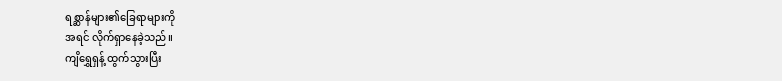ရစ္ဆာန်များ၏ခြေရာများကို
အရင် လိုက်ရှာနေခဲ့သည်။
ကျိရွှေရှန့် ထွက်သွားပြီး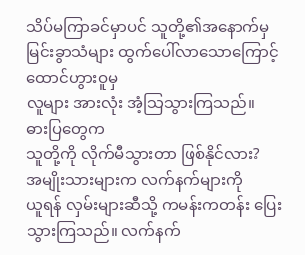သိပ်မကြာခင်မှာပင် သူတို့၏အနောက်မှ မြင်းခွာသံများ ထွက်ပေါ်လာသောကြောင့် ထောင်ဟွားဝူမှ
လူများ အားလုံး အံ့သြသွားကြသည်။
ဓားပြတွေက
သူတို့ကို လိုက်မီသွားတာ ဖြစ်နိုင်လား?
အမျိုးသားများက လက်နက်များကို
ယူရန် လှမ်းများဆီသို့ ကမန်းကတန်း ပြေးသွားကြသည်။ လက်နက်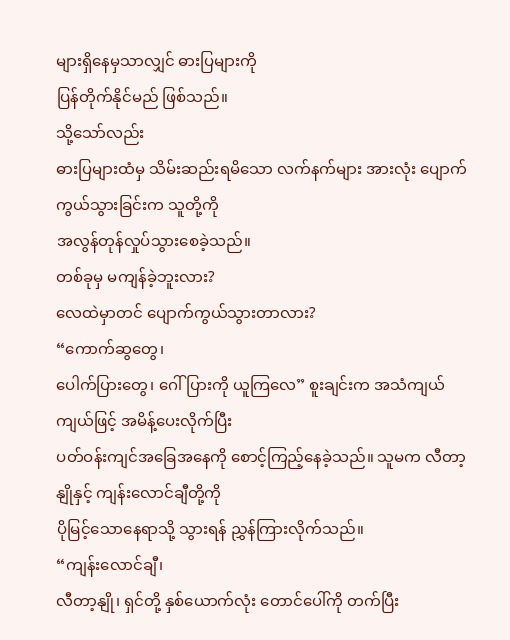များရှိနေမှသာလျှင် ဓားပြများကို
ပြန်တိုက်နိုင်မည် ဖြစ်သည်။
သို့သော်လည်း
ဓားပြများထံမှ သိမ်းဆည်းရမိသော လက်နက်များ အားလုံး ပျောက်ကွယ်သွားခြင်းက သူတို့ကို
အလွန်တုန်လှုပ်သွားစေခဲ့သည်။
တစ်ခုမှ မကျန်ခဲ့ဘူးလား?
လေထဲမှာတင် ပျောက်ကွယ်သွားတာလား?
“ကောက်ဆွတွေ၊
ပေါက်ပြားတွေ၊ ဂေါ်ပြားကို ယူကြလေ” စူးချင်းက အသံကျယ်ကျယ်ဖြင့် အမိန့်ပေးလိုက်ပြီး
ပတ်ဝန်းကျင်အခြေအနေကို စောင့်ကြည့်နေခဲ့သည်။ သူမက လီတာ့နျိုနှင့် ကျန်းလောင်ချီတို့ကို
ပိုမြင့်သောနေရာသို့ သွားရန် ညွှန်ကြားလိုက်သည်။
“ကျန်းလောင်ချီ၊
လီတာ့နျို၊ ရှင်တို့ နှစ်ယောက်လုံး တောင်ပေါ်ကို တက်ပြီး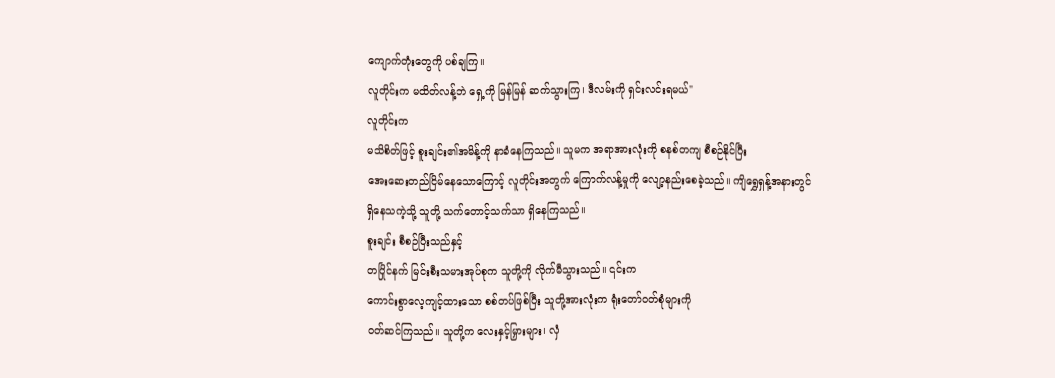ကျောက်တုံးတွေကို ပစ်ချကြ။
လူတိုင်းက မထိတ်လန့်ဘဲ ရှေ့ကို မြန်မြန် ဆက်သွားကြ၊ ဒီလမ်းကို ရှင်းလင်းရမယ်"
လူတိုင်းက
မသိစိတ်ဖြင့် စူးချင်း၏အမိန့်ကို နာခံနေကြသည်။ သူမက အရာအားလုံးကို စနစ်တကျ စီစဉ်နိုင်ပြီး
အေးဆေးတည်ငြိမ်နေသောကြောင့် လူတိုင်းအတွက် ကြောက်လန့်မှုကို လျော့နည်းစေခဲ့သည်။ ကျိရွှေရှန့်အနားတွင်
ရှိနေသကဲ့သို့ သူတို့ သက်တောင့်သက်သာ ရှိနေကြသည်။
စူးချင်း စီစဉ်ပြီးသည်နှင့်
တပြိုင်နက် မြင်းစီးသမားအုပ်စုက သူတို့ကို လိုက်မီသွားသည်။ ၎င်းက
ကောင်းစွာလေ့ကျင့်ထားသော စစ်တပ်ဖြစ်ပြီး သူတို့အားလုံးက ရုံးတော်ဝတ်စုံများကို
ဝတ်ဆင်ကြသည်။ သူတို့က လေးနှင့်မြှားများ၊ လှံ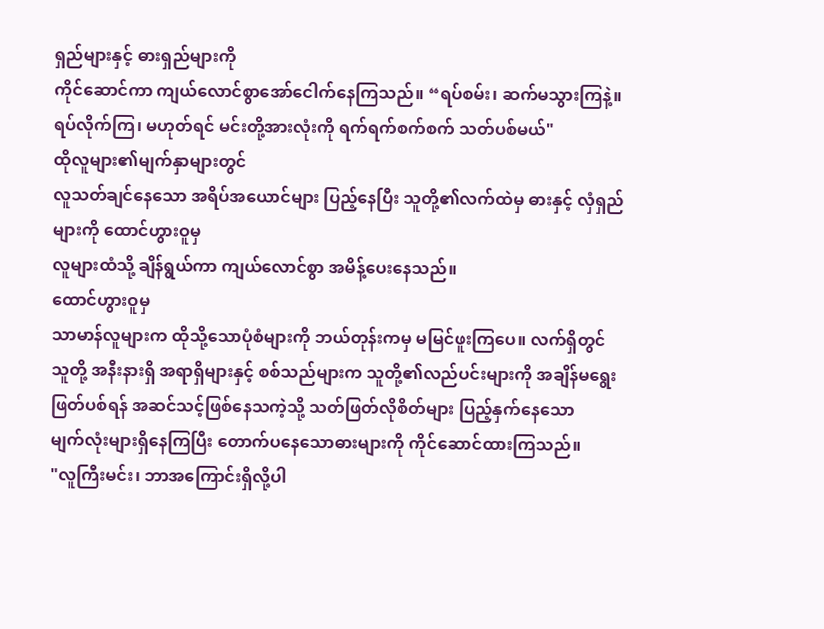ရှည်များနှင့် ဓားရှည်များကို
ကိုင်ဆောင်ကာ ကျယ်လောင်စွာအော်ငေါက်နေကြသည်။ “ရပ်စမ်း၊ ဆက်မသွားကြနဲ့။
ရပ်လိုက်ကြ၊ မဟုတ်ရင် မင်းတို့အားလုံးကို ရက်ရက်စက်စက် သတ်ပစ်မယ်"
ထိုလူများ၏မျက်နှာများတွင်
လူသတ်ချင်နေသော အရိပ်အယောင်များ ပြည့်နေပြီး သူတို့၏လက်ထဲမှ ဓားနှင့် လှံရှည်များကို ထောင်ဟွားဝူမှ
လူများထံသို့ ချိန်ရွယ်ကာ ကျယ်လောင်စွာ အမိန့်ပေးနေသည်။
ထောင်ဟွားဝူမှ
သာမာန်လူများက ထိုသို့သောပုံစံများကို ဘယ်တုန်းကမှ မမြင်ဖူးကြပေ။ လက်ရှိတွင်
သူတို့ အနီးနားရှိ အရာရှိများနှင့် စစ်သည်များက သူတို့၏လည်ပင်းများကို အချိန်မရွေး
ဖြတ်ပစ်ရန် အဆင်သင့်ဖြစ်နေသကဲ့သို့ သတ်ဖြတ်လိုစိတ်များ ပြည့်နှက်နေသော
မျက်လုံးများရှိနေကြပြီး တောက်ပနေသောဓားများကို ကိုင်ဆောင်ထားကြသည်။
"လူကြီးမင်း၊ ဘာအကြောင်းရှိလို့ပါ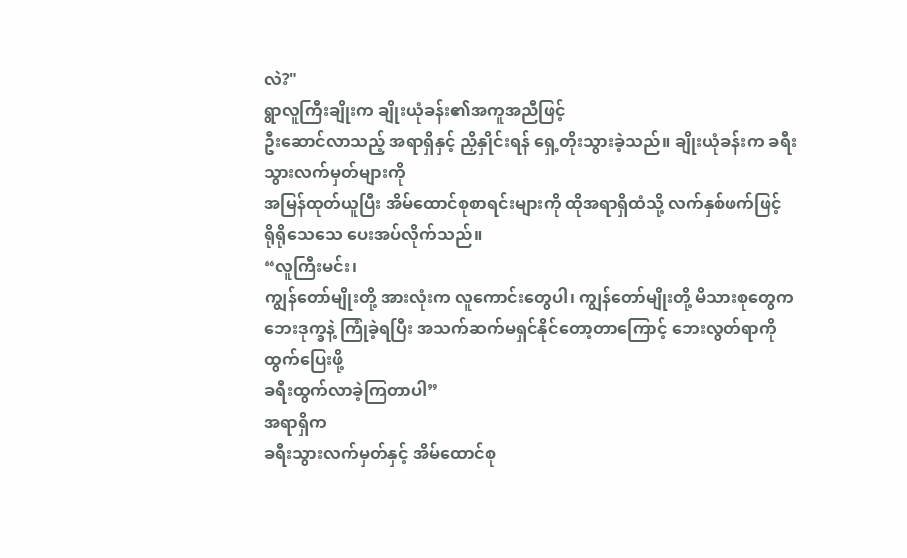လဲ?"
ရွာလူကြီးချိုးက ချိုးယုံခန်း၏အကူအညီဖြင့်
ဦးဆောင်လာသည့် အရာရှိနှင့် ညှိနှိုင်းရန် ရှေ့တိုးသွားခဲ့သည်။ ချိုးယုံခန်းက ခရီးသွားလက်မှတ်များကို
အမြန်ထုတ်ယူပြီး အိမ်ထောင်စုစာရင်းများကို ထိုအရာရှိထံသို့ လက်နှစ်ဖက်ဖြင့်
ရိုရိုသေသေ ပေးအပ်လိုက်သည်။
“လူကြီးမင်း၊
ကျွန်တော်မျိုးတို့ အားလုံးက လူကောင်းတွေပါ၊ ကျွန်တော်မျိုးတို့ မိသားစုတွေက
ဘေးဒုက္ခနဲ့ ကြုံခဲ့ရပြီး အသက်ဆက်မရှင်နိုင်တော့တာကြောင့် ဘေးလွတ်ရာကို ထွက်ပြေးဖို့
ခရီးထွက်လာခဲ့ကြတာပါ”
အရာရှိက
ခရီးသွားလက်မှတ်နှင့် အိမ်ထောင်စု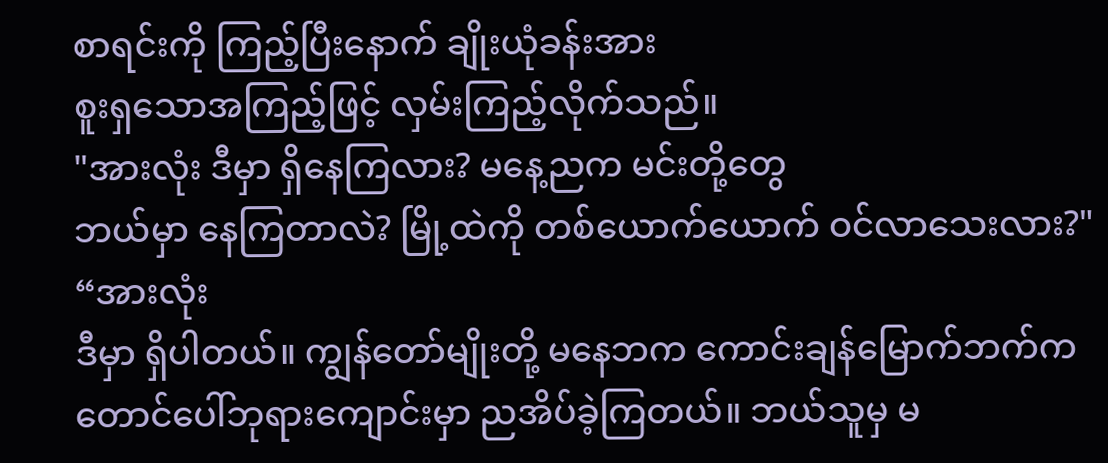စာရင်းကို ကြည့်ပြီးနောက် ချိုးယုံခန်းအား
စူးရှသောအကြည့်ဖြင့် လှမ်းကြည့်လိုက်သည်။
"အားလုံး ဒီမှာ ရှိနေကြလား? မနေ့ညက မင်းတို့တွေ
ဘယ်မှာ နေကြတာလဲ? မြို့ထဲကို တစ်ယောက်ယောက် ဝင်လာသေးလား?"
“အားလုံး
ဒီမှာ ရှိပါတယ်။ ကျွန်တော်မျိုးတို့ မနေဘက ကောင်းချန်မြောက်ဘက်က
တောင်ပေါ်ဘုရားကျောင်းမှာ ညအိပ်ခဲ့ကြတယ်။ ဘယ်သူမှ မ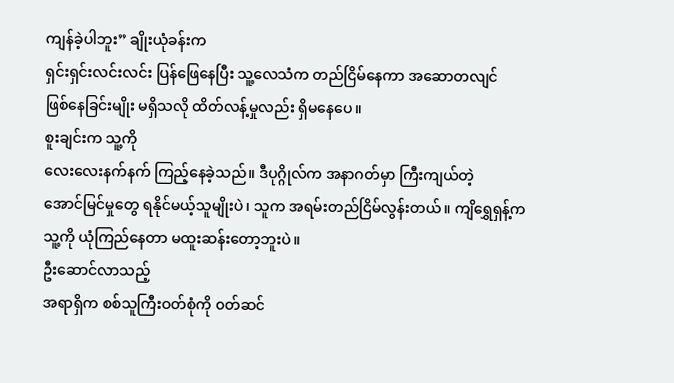ကျန်ခဲ့ပါဘူး” ချိုးယုံခန်းက
ရှင်းရှင်းလင်းလင်း ပြန်ဖြေနေပြီး သူ့လေသံက တည်ငြိမ်နေကာ အဆောတလျင်
ဖြစ်နေခြင်းမျိုး မရှိသလို ထိတ်လန့်မှုလည်း ရှိမနေပေ။
စူးချင်းက သူ့ကို
လေးလေးနက်နက် ကြည့်နေခဲ့သည်။ ဒီပုဂ္ဂိုလ်က အနာဂတ်မှာ ကြီးကျယ်တဲ့
အောင်မြင်မှုတွေ ရနိုင်မယ့်သူမျိုးပဲ၊ သူက အရမ်းတည်ငြိမ်လွန်းတယ်။ ကျိရွှေရှန့်က
သူ့ကို ယုံကြည်နေတာ မထူးဆန်းတော့ဘူးပဲ။
ဦးဆောင်လာသည့်
အရာရှိက စစ်သူကြီးဝတ်စုံကို ၀တ်ဆင်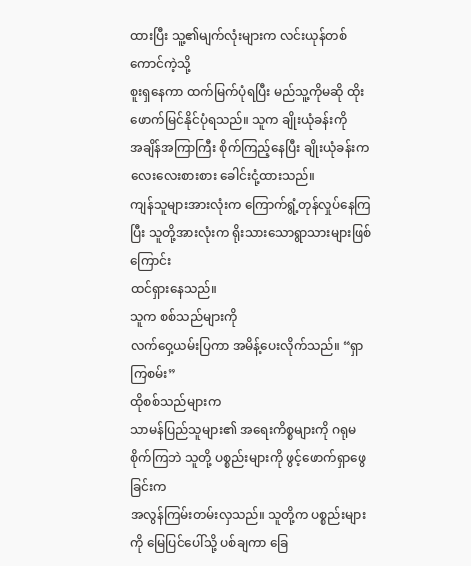ထားပြီး သူ့၏မျက်လုံးများက လင်းယုန်တစ်ကောင်ကဲ့သို့
စူးရှနေကာ ထက်မြက်ပုံရပြီး မည်သူ့ကိုမဆို ထိုးဖောက်မြင်နိုင်ပုံရသည်။ သူက ချိုးယုံခန်းကို
အချိန်အကြာကြီး စိုက်ကြည့်နေပြီး ချိုးယုံခန်းက လေးလေးစားစား ခေါင်းငုံ့ထားသည်။
ကျန်သူများအားလုံးက ကြောက်ရွံ့တုန်လှုပ်နေကြပြီး သူတို့အားလုံးက ရိုးသားသောရွာသားများဖြစ်ကြောင်း
ထင်ရှားနေသည်။
သူက စစ်သည်များကို
လက်ဝှေ့ယမ်းပြကာ အမိန့်ပေးလိုက်သည်။ “ရှာကြစမ်း”
ထိုစစ်သည်များက
သာမန်ပြည်သူများ၏ အရေးကိစ္စများကို ဂရုမစိုက်ကြဘဲ သူတို့ ပစ္စည်းများကို ဖွင့်ဖောက်ရှာဖွေခြင်းက
အလွန်ကြမ်းတမ်းလှသည်။ သူတို့က ပစ္စည်းများကို မြေပြင်ပေါ်သို့ ပစ်ချကာ ခြေ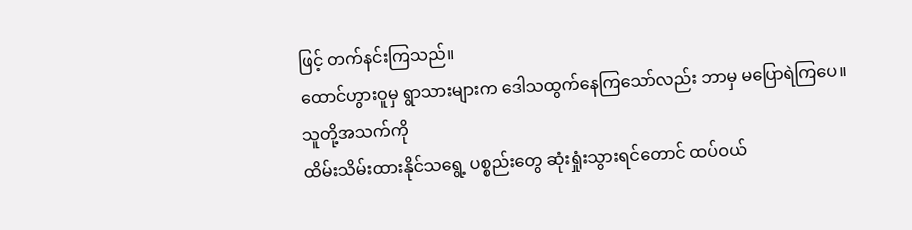ဖြင့် တက်နင်းကြသည်။
ထောင်ဟွားဝူမှ ရွာသားများက ဒေါသထွက်နေကြသော်လည်း ဘာမှ မပြောရဲကြပေ။
သူတို့အသက်ကို
ထိမ်းသိမ်းထားနိုင်သရွေ့ ပစ္စည်းတွေ ဆုံးရှုံးသွားရင်တောင် ထပ်ဝယ်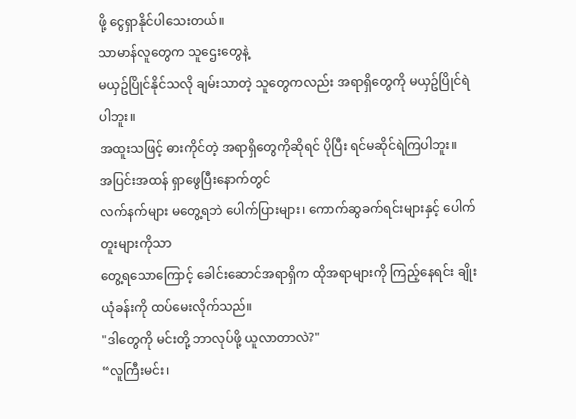ဖို့ ငွေရှာနိုင်ပါသေးတယ်။
သာမာန်လူတွေက သူဌေးတွေနဲ့
မယှဥ်ပြိုင်နိုင်သလို ချမ်းသာတဲ့ သူတွေကလည်း အရာရှိတွေကို မယှဥ်ပြိုင်ရဲပါဘူး။
အထူးသဖြင့် ဓားကိုင်တဲ့ အရာရှိတွေကိုဆိုရင် ပိုပြီး ရင်မဆိုင်ရဲကြပါဘူး။
အပြင်းအထန် ရှာဖွေပြီးနောက်တွင်
လက်နက်များ မတွေ့ရဘဲ ပေါက်ပြားများ၊ ကောက်ဆွခက်ရင်းများနှင့် ပေါက်တူးများကိုသာ
တွေ့ရသောကြောင့် ခေါင်းဆောင်အရာရှိက ထိုအရာများကို ကြည့်နေရင်း ချိုးယုံခန်းကို ထပ်မေးလိုက်သည်။
"ဒါတွေကို မင်းတို့ ဘာလုပ်ဖို့ ယူလာတာလဲ?"
“လူကြီးမင်း၊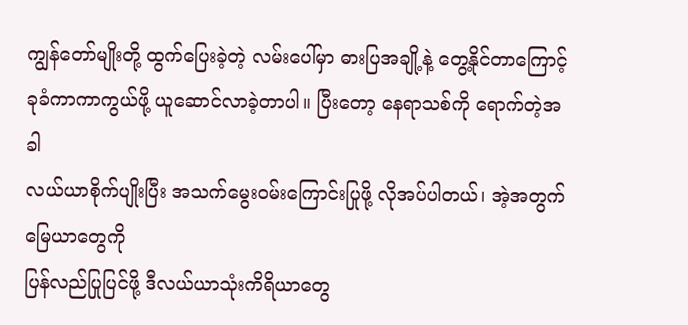ကျွန်တော်မျိုးတို့ ထွက်ပြေးခဲ့တဲ့ လမ်းပေါ်မှာ ဓားပြအချို့နဲ့ တွေ့နိုင်တာကြောင့်
ခုခံကာကာကွယ်ဖို့ ယူဆောင်လာခဲ့တာပါ။ ပြီးတော့ နေရာသစ်ကို ရောက်တဲ့အခါ
လယ်ယာစိုက်ပျိုးပြီး အသက်မွေးဝမ်းကြောင်းပြုဖို့ လိုအပ်ပါတယ်၊ အဲ့အတွက် မြေယာတွေကို
ပြန်လည်ပြုပြင်ဖို့ ဒီလယ်ယာသုံးကိရိယာတွေ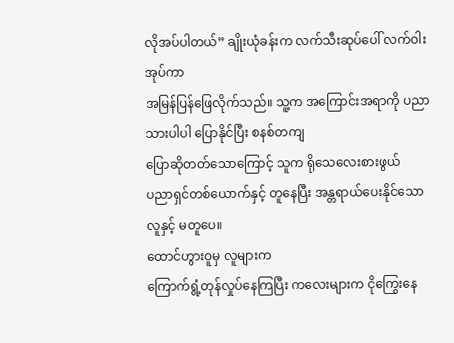လိုအပ်ပါတယ်” ချိုးယုံခန်းက လက်သီးဆုပ်ပေါ် လက်ဝါးအုပ်ကာ
အမြန်ပြန်ဖြေလိုက်သည်။ သူ့က အကြောင်းအရာကို ပညာသားပါပါ ပြောနိုင်ပြီး စနစ်တကျ
ပြောဆိုတတ်သောကြောင့် သူက ရိုသေလေးစားဖွယ်
ပညာရှင်တစ်ယောက်နှင့် တူနေပြီး အန္တရာယ်ပေးနိုင်သော လူနှင့် မတူပေ။
ထောင်ဟွားဝူမှ လူများက
ကြောက်ရွံ့တုန်လှုပ်နေကြပြီး ကလေးများက ငိုကြွေးနေ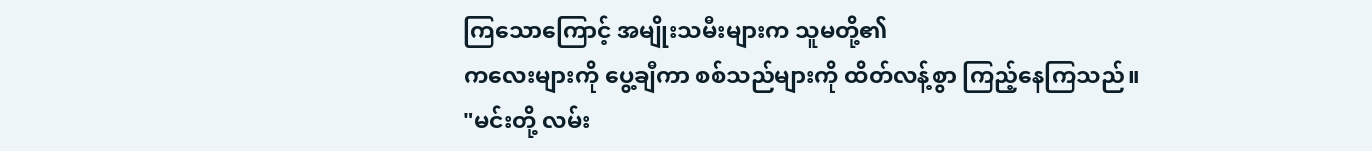ကြသောကြောင့် အမျိုးသမီးများက သူမတို့၏
ကလေးများကို ပွေ့ချီကာ စစ်သည်များကို ထိတ်လန့်စွာ ကြည့်နေကြသည်။
"မင်းတို့ လမ်း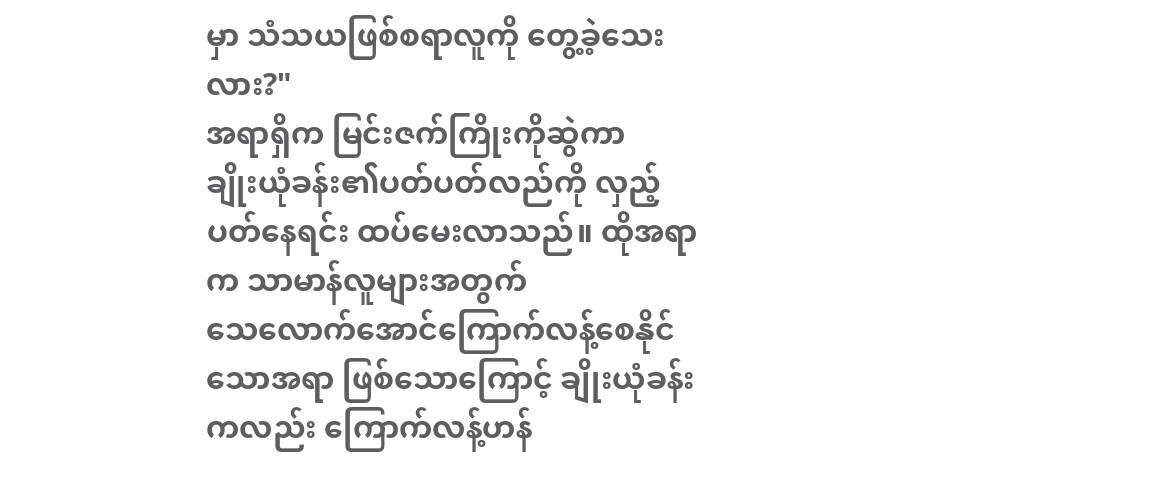မှာ သံသယဖြစ်စရာလူကို တွေ့ခဲ့သေးလား?"
အရာရှိက မြင်းဇက်ကြိုးကိုဆွဲကာ
ချိုးယုံခန်း၏ပတ်ပတ်လည်ကို လှည့်ပတ်နေရင်း ထပ်မေးလာသည်။ ထိုအရာက သာမာန်လူများအတွက်
သေလောက်အောင်ကြောက်လန့်စေနိုင်သောအရာ ဖြစ်သောကြောင့် ချိုးယုံခန်းကလည်း ကြောက်လန့်ဟန်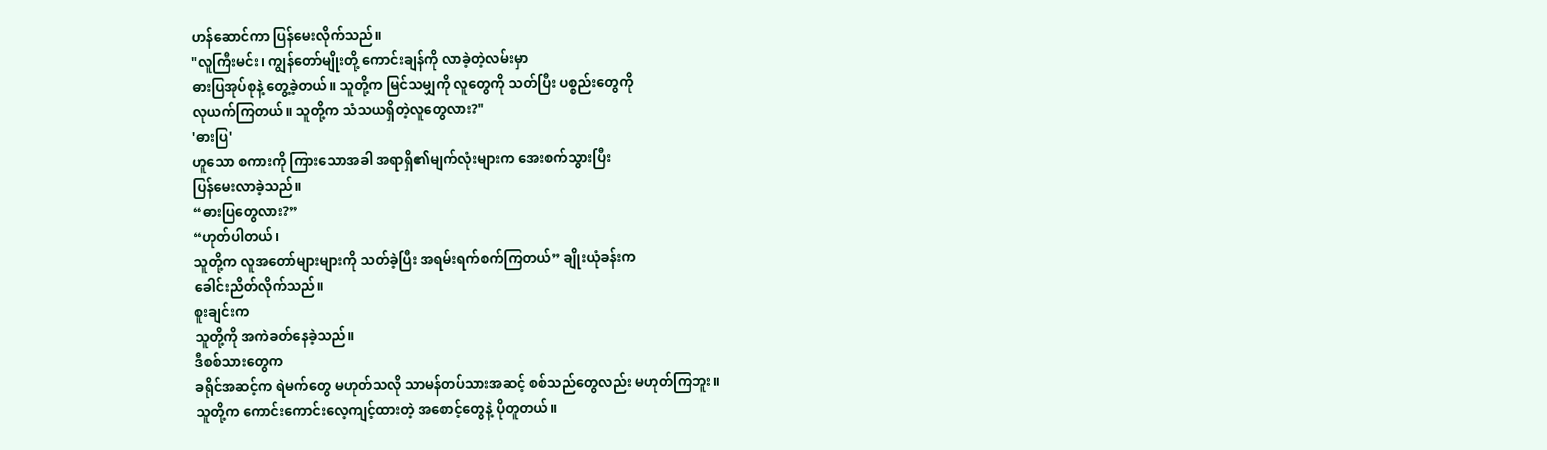ဟန်ဆောင်ကာ ပြန်မေးလိုက်သည်။
"လူကြီးမင်း၊ ကျွန်တော်မျိုးတို့ ကောင်းချန်ကို လာခဲ့တဲ့လမ်းမှာ
ဓားပြအုပ်စုနဲ့ တွေ့ခဲ့တယ်။ သူတို့က မြင်သမျှကို လူတွေကို သတ်ပြီး ပစ္စည်းတွေကို
လုယက်ကြတယ်။ သူတို့က သံသယရှိတဲ့လူတွေလား?"
'ဓားပြ'
ဟူသော စကားကို ကြားသောအခါ အရာရှိ၏မျက်လုံးများက အေးစက်သွားပြီး
ပြန်မေးလာခဲ့သည်။
“ဓားပြတွေလား?”
“ဟုတ်ပါတယ်၊
သူတို့က လူအတော်များများကို သတ်ခဲ့ပြီး အရမ်းရက်စက်ကြတယ်” ချိုးယုံခန်းက
ခေါင်းညိတ်လိုက်သည်။
စူးချင်းက
သူတို့ကို အကဲခတ်နေခဲ့သည်။
ဒီစစ်သားတွေက
ခရိုင်အဆင့်က ရဲမက်တွေ မဟုတ်သလို သာမန်တပ်သားအဆင့် စစ်သည်တွေလည်း မဟုတ်ကြဘူး။
သူတို့က ကောင်းကောင်းလေ့ကျင့်ထားတဲ့ အစောင့်တွေနဲ့ ပိုတူတယ်။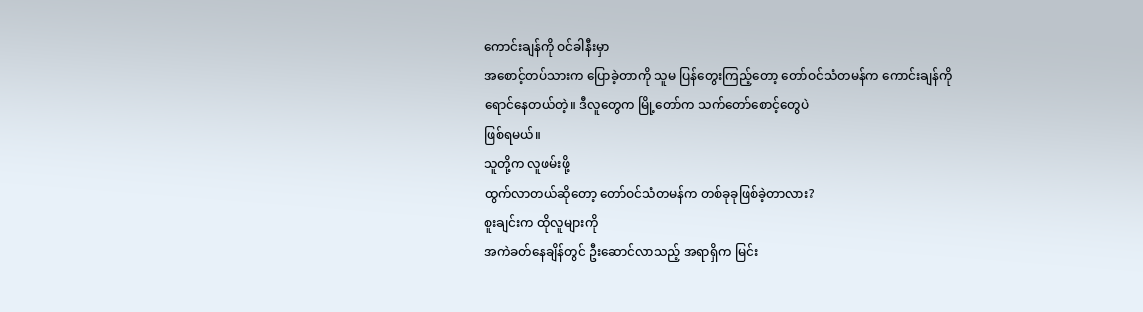ကောင်းချန်ကို ဝင်ခါနီးမှာ
အစောင့်တပ်သားက ပြောခဲ့တာကို သူမ ပြန်တွေးကြည့်တော့ တော်ဝင်သံတမန်က ကောင်းချန်ကို
ရောင်နေတယ်တဲ့။ ဒီလူတွေက မြို့တော်က သက်တော်စောင့်တွေပဲ
ဖြစ်ရမယ်။
သူတို့က လူဖမ်းဖို့
ထွက်လာတယ်ဆိုတော့ တော်ဝင်သံတမန်က တစ်ခုခုဖြစ်ခဲ့တာလား?
စူးချင်းက ထိုလူများကို
အကဲခတ်နေချိန်တွင် ဦးဆောင်လာသည့် အရာရှိက မြင်း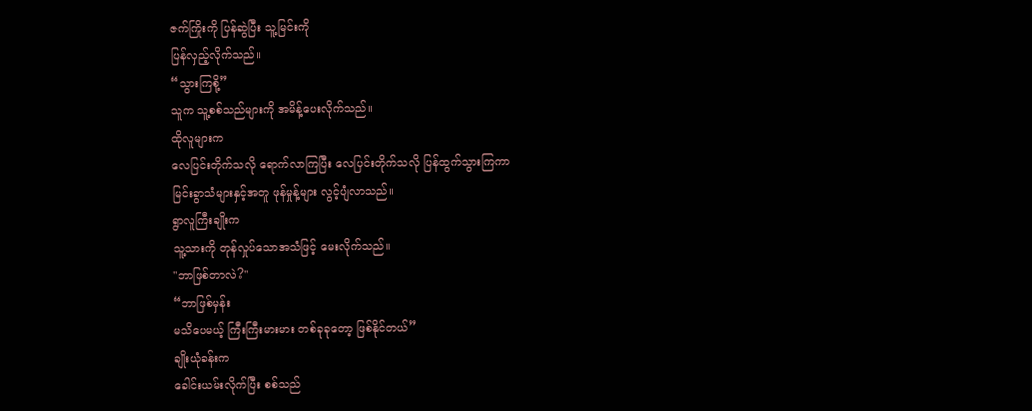ဇက်ကြိုးကို ပြန်ဆွဲပြီး သူ့မြင်းကို
ပြန်လှည့်လိုက်သည်။
“သွားကြစို့”
သူက သူ့စစ်သည်များကို အမိန့်ပေးလိုက်သည်။
ထိုလူများက
လေပြင်းတိုက်သလို ရောက်လာကြပြီး လေပြင်းတိုက်သလို ပြန်ထွက်သွားကြကာ
မြင်းခွာသံများနှင့်အတူ ဖုန်မှုန့်များ လွင့်ပျံလာသည်။
ရွာလူကြီးချိုးက
သူ့သားကို တုန်လှုပ်သောအသံဖြင့် မေးလိုက်သည်။
"ဘာဖြစ်တာလဲ?"
“ဘာဖြစ်မှန်း
မသိပေမယ့် ကြီးကြီးမားမား တစ်ခုခုတော့ ဖြစ်နိုင်တယ်”
ချိုးယုံခန်းက
ခေါင်းယမ်းလိုက်ပြီး စစ်သည်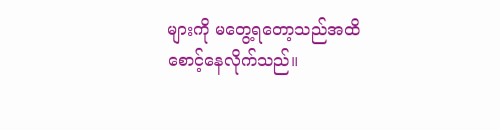များကို မတွေ့ရတော့သည်အထိ စောင့်နေလိုက်သည်။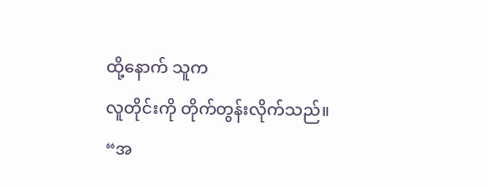ထို့နောက် သူက
လူတိုင်းကို တိုက်တွန်းလိုက်သည်။
“အ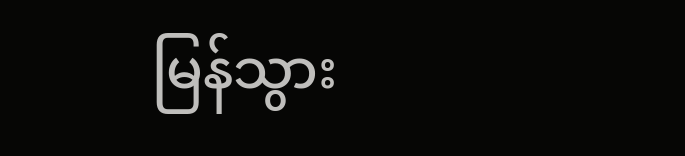မြန်သွား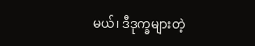မယ်၊ ဒီဒုက္ခများတဲ့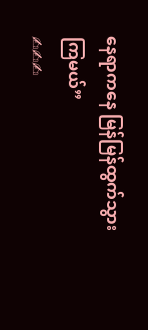နေရာကနေ မြန်မြန်ထွက်သွားကြမယ်”
✍✍✍